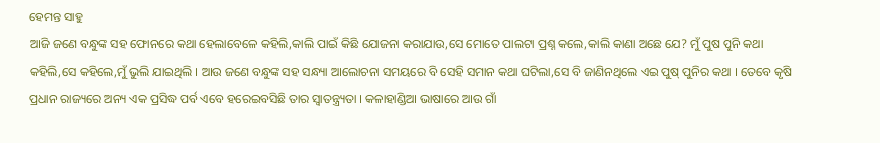ହେମନ୍ତ ସାହୁ
ଆଜି ଜଣେ ବନ୍ଧୁଙ୍କ ସହ ଫୋନରେ କଥା ହେଲାବେଳେ କହିଲି,କାଲି ପାଇଁ କିଛି ଯୋଜନା କରାଯାଉ,ସେ ମୋତେ ପାଲଟା ପ୍ରଶ୍ନ କଲେ,କାଲି କାଣା ଅଛେ ଯେ? ମୁଁ ପୁଷ ପୁନି କଥା କହିଲି,ସେ କହିଲେ,ମୁଁ ଭୁଲି ଯାଇଥିଲି । ଆଉ ଜଣେ ବନ୍ଧୁଙ୍କ ସହ ସନ୍ଧ୍ୟା ଆଲୋଚନା ସମୟରେ ବି ସେହି ସମାନ କଥା ଘଟିଲା,ସେ ବି ଜାଣିନଥିଲେ ଏଇ ପୁଷ୍ ପୁନିର କଥା । ତେବେ କୃଷି ପ୍ରଧାନ ରାଜ୍ୟରେ ଅନ୍ୟ ଏକ ପ୍ରସିଦ୍ଧ ପର୍ବ ଏବେ ହରେଇବସିଛି ତାର ସ୍ୱାତନ୍ତ୍ର୍ୟତା । କଳାହାଣ୍ଡିଆ ଭାଷାରେ ଆଉ ଗାଁ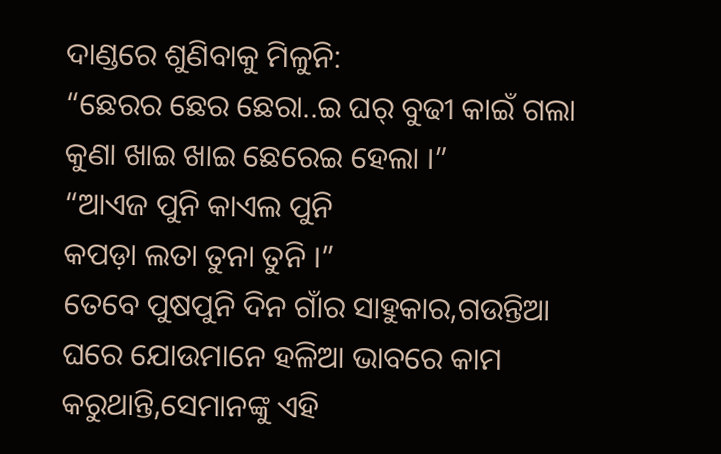ଦାଣ୍ଡରେ ଶୁଣିବାକୁ ମିଳୁନି:
“ଛେରର ଛେର ଛେରା..ଇ ଘର୍ ବୁଢୀ କାଇଁ ଗଲା
କୁଣା ଖାଇ ଖାଇ ଛେରେଇ ହେଲା ।”
“ଆଏଜ ପୁନି କାଏଲ ପୁନି
କପଡ଼ା ଲତା ତୁନା ତୁନି ।”
ତେବେ ପୁଷପୁନି ଦିନ ଗାଁର ସାହୁକାର,ଗଉନ୍ତିଆ ଘରେ ଯୋଉମାନେ ହଳିଆ ଭାବରେ କାମ କରୁଥାନ୍ତି,ସେମାନଙ୍କୁ ଏହି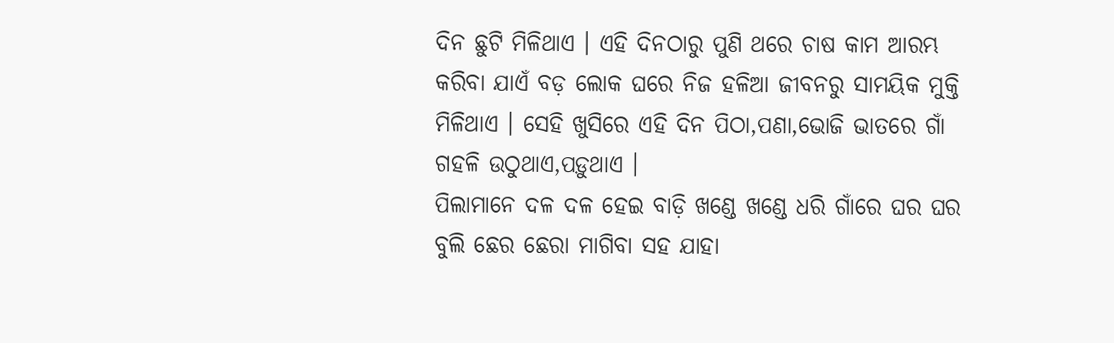ଦିନ ଛୁଟି ମିଳିଥାଏ । ଏହି ଦିନଠାରୁ ପୁଣି ଥରେ ଚାଷ କାମ ଆରମ୍ଭ କରିବା ଯାଏଁ ବଡ଼ ଲୋକ ଘରେ ନିଜ ହଳିଆ ଜୀବନରୁ ସାମୟିକ ମୁକ୍ତି ମିଳିଥାଏ । ସେହି ଖୁସିରେ ଏହି ଦିନ ପିଠା,ପଣା,ଭୋଜି ଭାତରେ ଗାଁ ଗହଳି ଉଠୁଥାଏ,ପଡ଼ୁଥାଏ ।
ପିଲାମାନେ ଦଳ ଦଳ ହେଇ ବାଡ଼ି ଖଣ୍ଡେ ଖଣ୍ଡେ ଧରି ଗାଁରେ ଘର ଘର ବୁଲି ଛେର ଛେରା ମାଗିବା ସହ ଯାହା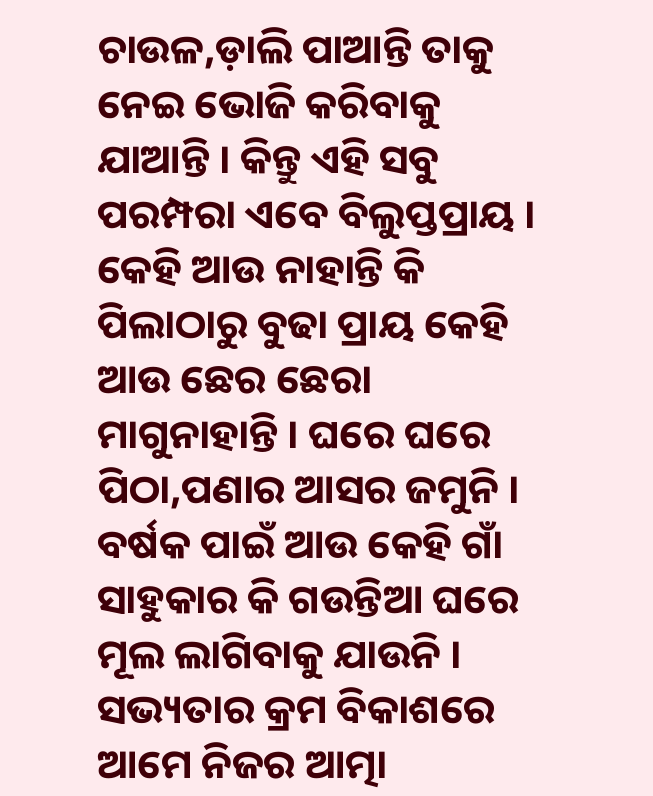ଚାଉଳ,ଡ଼ାଲି ପାଆନ୍ତି ତାକୁ ନେଇ ଭୋଜି କରିବାକୁ ଯାଆନ୍ତି । କିନ୍ତୁ ଏହି ସବୁ ପରମ୍ପରା ଏବେ ବିଲୁପ୍ତପ୍ରାୟ । କେହି ଆଉ ନାହାନ୍ତି କି ପିଲାଠାରୁ ବୁଢା ପ୍ରାୟ କେହି ଆଉ ଛେର ଛେରା ମାଗୁନାହାନ୍ତି । ଘରେ ଘରେ ପିଠା,ପଣାର ଆସର ଜମୁନି । ବର୍ଷକ ପାଇଁ ଆଉ କେହି ଗାଁ ସାହୁକାର କି ଗଉନ୍ତିଆ ଘରେ ମୂଲ ଲାଗିବାକୁ ଯାଉନି ।
ସଭ୍ୟତାର କ୍ରମ ବିକାଶରେ ଆମେ ନିଜର ଆତ୍ମା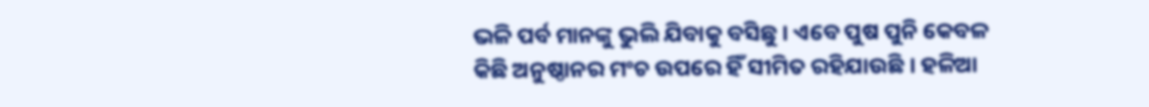ଭଳି ପର୍ବ ମାନଙ୍କୁ ଭୁଲି ଯିବାକୁ ବସିଛୁ । ଏବେ ପୁଷ ପୁନି କେବଳ କିଛି ଅନୁଷ୍ଠାନର ମଂଚ ଉପରେ ହିଁ ସୀମିତ ରହିଯାଉଛି । ହଳିଆ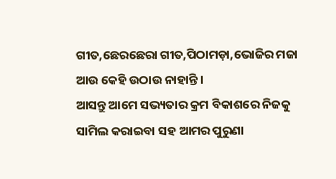ଗୀତ,ଛେରଛେରା ଗୀତ,ପିଠାମଡ଼ା,ଭୋଜିର ମଜା ଆଉ କେହି ଉଠାଉ ନାହାନ୍ତି ।
ଆସନ୍ତୁ ଆମେ ସଭ୍ୟତାର କ୍ରମ ବିକାଶରେ ନିଜକୁ ସାମିଲ କରାଇବା ସହ ଆମର ପୁରୁଣା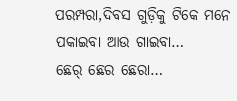ପରମ୍ପରା,ଦିବସ ଗୁଡ଼ିକୁ ଟିକେ ମନେ ପକାଇବା ଆଉ ଗାଇବା…
ଛେର୍ ଛେର ଛେରା…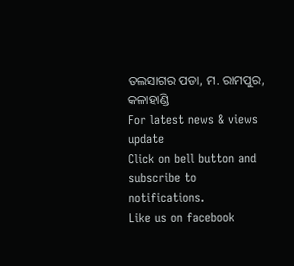ତଲସାଗର ପଡା, ମ. ରାମପୁର, କଳାହାଣ୍ଡି
For latest news & views update
Click on bell button and subscribe to notifications.
Like us on facebook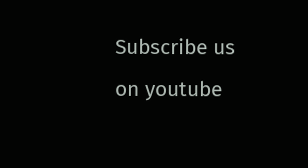Subscribe us on youtube